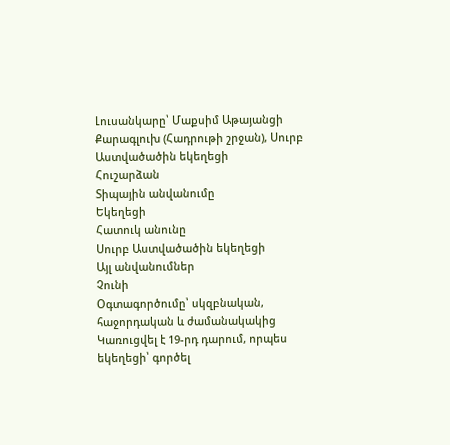Լուսանկարը՝ Մաքսիմ Աթայանցի
Քարագլուխ (Հադրութի շրջան), Սուրբ Աստվածածին եկեղեցի
Հուշարձան
Տիպային անվանումը
Եկեղեցի
Հատուկ անունը
Սուրբ Աստվածածին եկեղեցի
Այլ անվանումներ
Չունի
Օգտագործումը՝ սկզբնական, հաջորդական և ժամանակակից
Կառուցվել է 19-րդ դարում, որպես եկեղեցի՝ գործել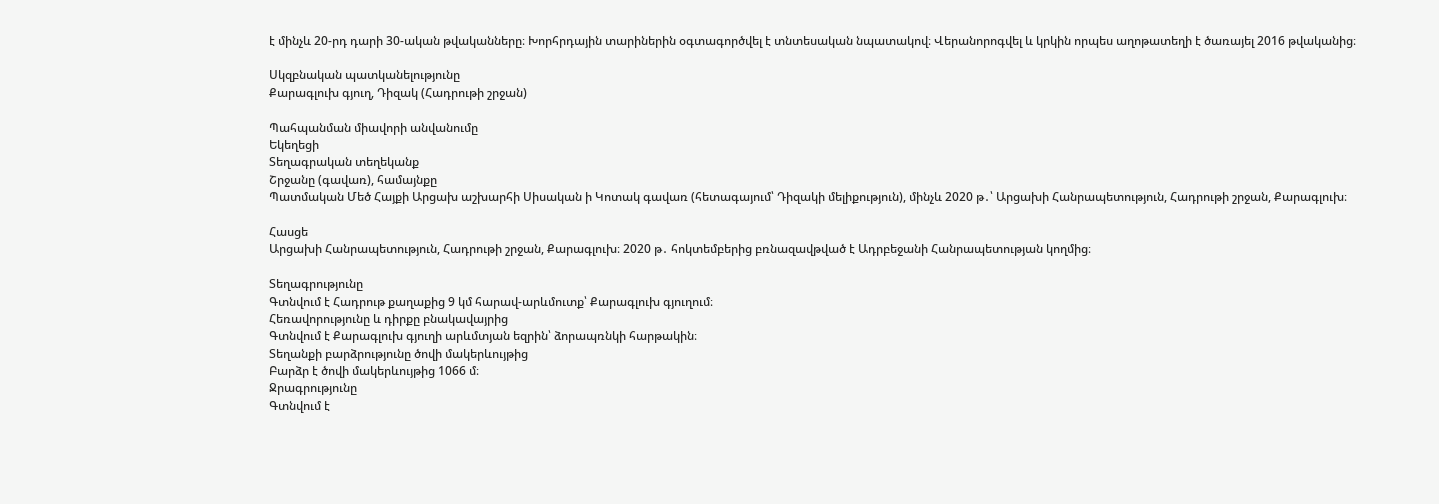է մինչև 20-րդ դարի 30-ական թվականները։ Խորհրդային տարիներին օգտագործվել է տնտեսական նպատակով։ Վերանորոգվել և կրկին որպես աղոթատեղի է ծառայել 2016 թվականից։

Սկզբնական պատկանելությունը
Քարագլուխ գյուղ, Դիզակ (Հադրութի շրջան)

Պահպանման միավորի անվանումը
Եկեղեցի
Տեղագրական տեղեկանք
Շրջանը (գավառ), համայնքը
Պատմական Մեծ Հայքի Արցախ աշխարհի Սիսական ի Կոտակ գավառ (հետագայում՝ Դիզակի մելիքություն), մինչև 2020 թ․՝ Արցախի Հանրապետություն, Հադրութի շրջան, Քարագլուխ։

Հասցե
Արցախի Հանրապետություն, Հադրութի շրջան, Քարագլուխ։ 2020 թ․ հոկտեմբերից բռնազավթված է Ադրբեջանի Հանրապետության կողմից։

Տեղագրությունը
Գտնվում է Հադրութ քաղաքից 9 կմ հարավ-արևմուտք՝ Քարագլուխ գյուղում։
Հեռավորությունը և դիրքը բնակավայրից
Գտնվում է Քարագլուխ գյուղի արևմտյան եզրին՝ ձորապռնկի հարթակին։
Տեղանքի բարձրությունը ծովի մակերևույթից
Բարձր է ծովի մակերևույթից 1066 մ։
Ջրագրությունը
Գտնվում է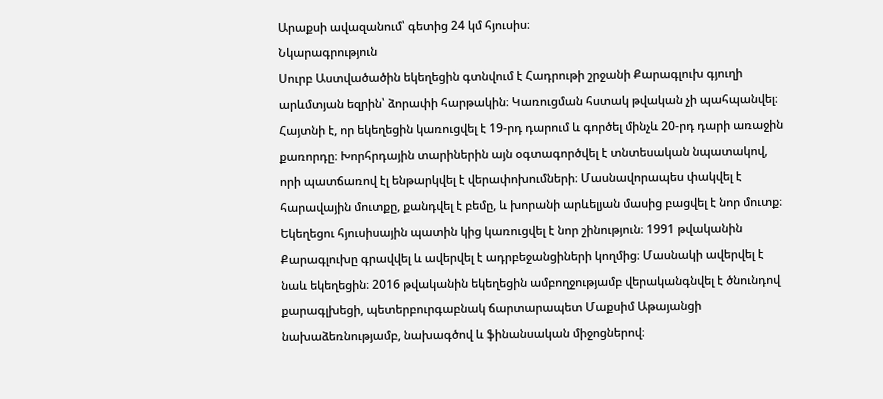Արաքսի ավազանում՝ գետից 24 կմ հյուսիս։
Նկարագրություն
Սուրբ Աստվածածին եկեղեցին գտնվում է Հադրութի շրջանի Քարագլուխ գյուղի արևմտյան եզրին՝ ձորափի հարթակին։ Կառուցման հստակ թվական չի պահպանվել։ Հայտնի է, որ եկեղեցին կառուցվել է 19-րդ դարում և գործել մինչև 20-րդ դարի առաջին քառորդը։ Խորհրդային տարիներին այն օգտագործվել է տնտեսական նպատակով, որի պատճառով էլ ենթարկվել է վերափոխումների։ Մասնավորապես փակվել է հարավային մուտքը, քանդվել է բեմը, և խորանի արևելյան մասից բացվել է նոր մուտք։ Եկեղեցու հյուսիսային պատին կից կառուցվել է նոր շինություն։ 1991 թվականին Քարագլուխը գրավվել և ավերվել է ադրբեջանցիների կողմից։ Մասնակի ավերվել է նաև եկեղեցին։ 2016 թվականին եկեղեցին ամբողջությամբ վերականգնվել է ծնունդով քարագլխեցի, պետերբուրգաբնակ ճարտարապետ Մաքսիմ Աթայանցի նախաձեռնությամբ, նախագծով և ֆինանսական միջոցներով։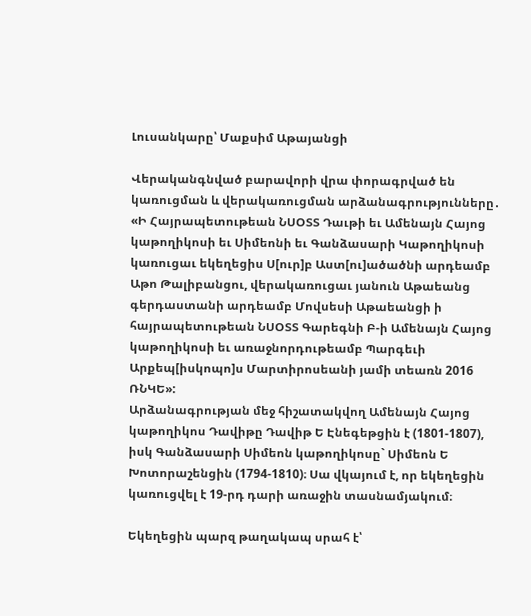Լուսանկարը՝ Մաքսիմ Աթայանցի

Վերականգնված բարավորի վրա փորագրված են կառուցման և վերակառուցման արձանագրությունները․ «Ի Հայրապետութեան ՆՍՕՏՏ Դաւթի եւ Ամենայն Հայոց կաթողիկոսի եւ Սիմեոնի եւ Գանձասարի Կաթողիկոսի կառուցաւ եկեղեցիս Ս[ուր]բ Աստ[ու]ածածնի արդեամբ Աթո Թալիբանցու, վերակառուցաւ յանուն Աթաեանց գերդաստանի արդեամբ Մովսեսի Աթաեանցի ի հայրապետութեան ՆՍՕՏՏ Գարեգնի Բ-ի Ամենայն Հայոց կաթողիկոսի եւ առաջնորդութեամբ Պարգեւի Արքեպ[իսկոպո]ս Մարտիրոսեանի յամի տեառն 2016 ՌՆԿԵ»:
Արձանագրության մեջ հիշատակվող Ամենայն Հայոց կաթողիկոս Դավիթը Դավիթ Ե Էնեգեթցին է (1801-1807), իսկ Գանձասարի Սիմեոն կաթողիկոսը` Սիմեոն Ե Խոտորաշենցին (1794-1810)։ Սա վկայում է, որ եկեղեցին կառուցվել է 19-րդ դարի առաջին տասնամյակում։

Եկեղեցին պարզ թաղակապ սրահ է՝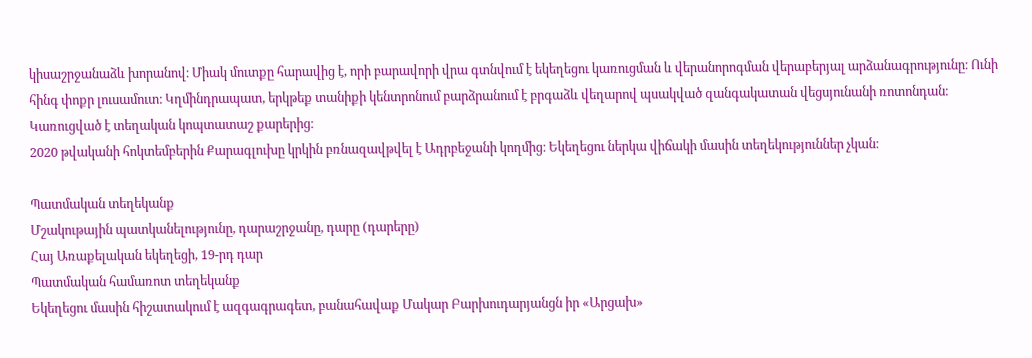կիսաշրջանաձև խորանով։ Միակ մուտքը հարավից է, որի բարավորի վրա գտնվում է եկեղեցու կառուցման և վերանորոգման վերաբերյալ արձանագրությունը։ Ունի հինգ փոքր լուսամուտ։ Կղմինդրապատ, երկթեք տանիքի կենտրոնում բարձրանում է բրգաձև վեղարով պսակված զանգակատան վեցսյունանի ռոտոնդան։ Կառուցված է տեղական կոպտատաշ քարերից։
2020 թվականի հոկտեմբերին Քարագլուխը կրկին բռնազավթվել է Ադրբեջանի կողմից։ Եկեղեցու ներկա վիճակի մասին տեղեկություններ չկան։

Պատմական տեղեկանք
Մշակութային պատկանելությունը, դարաշրջանը, դարը (դարերը)
Հայ Առաքելական եկեղեցի, 19-րդ դար
Պատմական համառոտ տեղեկանք
Եկեղեցու մասին հիշատակում է ազգագրագետ, բանահավաք Մակար Բարխուդարյանցն իր «Արցախ»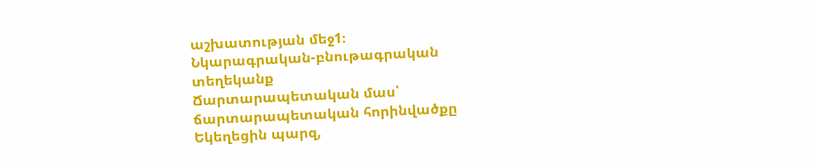աշխատության մեջ1։
Նկարագրական-բնութագրական տեղեկանք
Ճարտարապետական մաս՝ ճարտարապետական հորինվածքը
Եկեղեցին պարզ,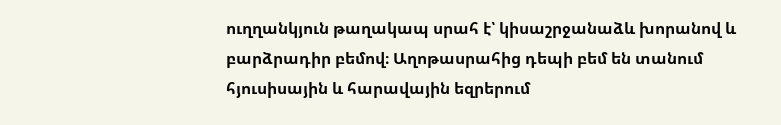ուղղանկյուն թաղակապ սրահ է՝ կիսաշրջանաձև խորանով և բարձրադիր բեմով։ Աղոթասրահից դեպի բեմ են տանում հյուսիսային և հարավային եզրերում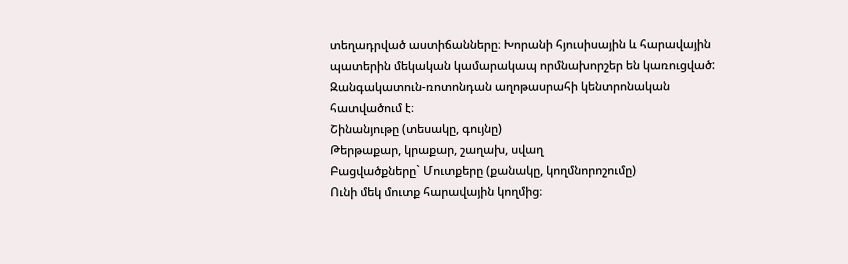տեղադրված աստիճանները։ Խորանի հյուսիսային և հարավային պատերին մեկական կամարակապ որմնախորշեր են կառուցված: Զանգակատուն-ռոտոնդան աղոթասրահի կենտրոնական հատվածում է։
Շինանյութը (տեսակը, գույնը)
Թերթաքար, կրաքար, շաղախ, սվաղ
Բացվածքները` Մուտքերը (քանակը, կողմնորոշումը)
Ունի մեկ մուտք հարավային կողմից։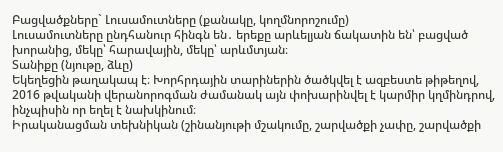Բացվածքները` Լուսամուտները (քանակը, կողմնորոշումը)
Լուսամուտները ընդհանուր հինգն են․ երեքը արևելյան ճակատին են՝ բացված խորանից, մեկը՝ հարավային, մեկը՝ արևմտյան։
Տանիքը (նյութը, ձևը)
Եկեղեցին թաղակապ է։ Խորհրդային տարիներին ծածկվել է ազբեստե թիթեղով, 2016 թվականի վերանորոգման ժամանակ այն փոխարինվել է կարմիր կղմինդրով, ինչպիսին որ եղել է նախկինում։
Իրականացման տեխնիկան (շինանյութի մշակումը, շարվածքի չափը, շարվածքի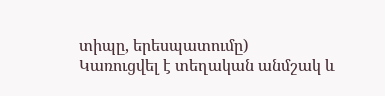տիպը, երեսպատումը)
Կառուցվել է տեղական անմշակ և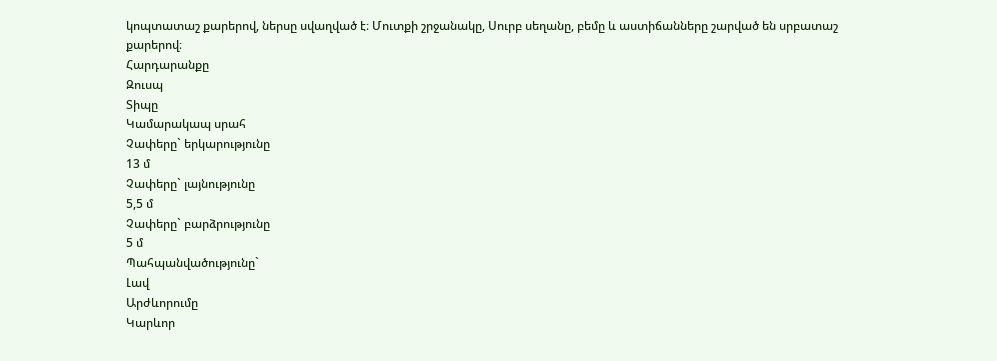կոպտատաշ քարերով, ներսը սվաղված է։ Մուտքի շրջանակը, Սուրբ սեղանը, բեմը և աստիճանները շարված են սրբատաշ քարերով։
Հարդարանքը
Զուսպ
Տիպը
Կամարակապ սրահ
Չափերը` երկարությունը
13 մ
Չափերը` լայնությունը
5,5 մ
Չափերը` բարձրությունը
5 մ
Պահպանվածությունը`
Լավ
Արժևորումը
Կարևոր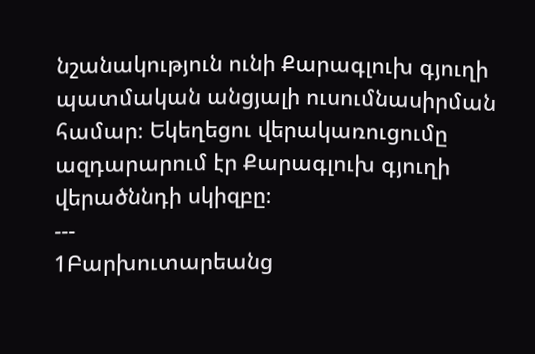նշանակություն ունի Քարագլուխ գյուղի պատմական անցյալի ուսումնասիրման համար։ Եկեղեցու վերակառուցումը ազդարարում էր Քարագլուխ գյուղի վերածննդի սկիզբը։
---
1Բարխուտարեանց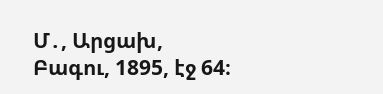Մ․, Արցախ, Բագու, 1895, էջ 64։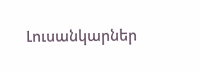Լուսանկարներ